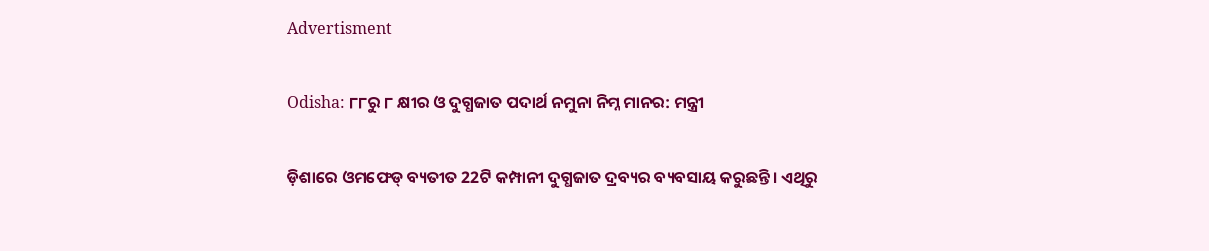Advertisment

Odisha: ୮୮ରୁ ୮ କ୍ଷୀର ଓ ଦୁଗ୍ଧଜାତ ପଦାର୍ଥ ନମୁନା ନିମ୍ନ ମାନର: ମନ୍ତ୍ରୀ

ଡ଼ିଶାରେ ଓମଫେଡ୍ ବ୍ୟତୀତ 22ଟି କମ୍ପାନୀ ଦୁଗ୍ଧଜାତ ଦ୍ରବ୍ୟର ବ୍ୟବସାୟ କରୁଛନ୍ତି। ଏଥିରୁ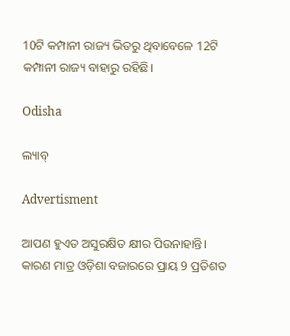10ଟି କମ୍ପାନୀ ରାଜ୍ୟ ଭିତରୁ ଥିବାବେଳେ 12ଟି କମ୍ପାନୀ ରାଜ୍ୟ ବାହାରୁ ରହିଛି।

Odisha

ଲ୍ୟାବ୍‌

Advertisment

ଆପଣ ହୁଏତ ଅସୁରକ୍ଷିତ କ୍ଷୀର ପିଉନାହାନ୍ତି। କାରଣ ମାତ୍ର ଓଡ଼ିଶା ବଜାରରେ ପ୍ରାୟ 9 ପ୍ରତିଶତ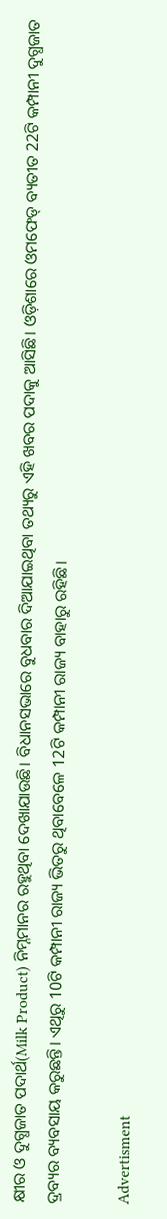କ୍ଷୀର ଓ ଦୁଗ୍ଧଜାତ ପଦାର୍ଥ(Milk Product) ନିମ୍ନମାନର ରହୁଥିବା ଦେଖାଯାଉଛି। ବିଧାନସଭାରେ ବୁଧବାର ଦିଆଯାଇଥିବା ତଥ୍ୟରୁ ଏହି ଖବର ପଦାକୁ ଆସିଛି। ଓଡ଼ିଶାରେ ଓମଫେଡ୍ ବ୍ୟତୀତ 22ଟି କମ୍ପାନୀ ଦୁଗ୍ଧଜାତ ଦ୍ରବ୍ୟର ବ୍ୟବସାୟ କରୁଛନ୍ତି। ଏଥିରୁ 10ଟି କମ୍ପାନୀ ରାଜ୍ୟ ଭିତରୁ ଥିବାବେଳେ 12ଟି କମ୍ପାନୀ ରାଜ୍ୟ ବାହାରୁ ରହିଛି।

Advertisment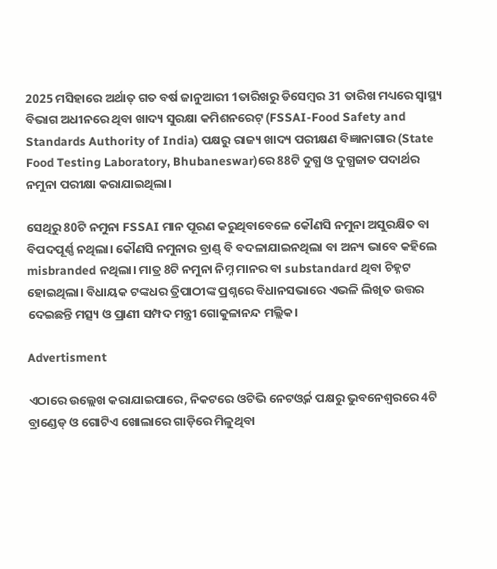2025 ମସିହାରେ ଅର୍ଥାତ୍ ଗତ ବର୍ଷ ଜାନୁଆରୀ 1ତାରିଖରୁ ଡିସେମ୍ବର 31 ତାରିଖ ମଧ୍ୟରେ ସ୍ବାସ୍ଥ୍ୟ ବିଭାଗ ଅଧୀନରେ ଥିବା ଖାଦ୍ୟ ସୁରକ୍ଷା କମିଶନରେଟ୍ (FSSAI-Food Safety and Standards Authority of India) ପକ୍ଷରୁ ରାଜ୍ୟ ଖାଦ୍ୟ ପରୀକ୍ଷଣ ବିଜ୍ଞାନାଗାର (State Food Testing Laboratory, Bhubaneswar)ରେ 88ଟି ଦୁଗ୍ଧ ଓ ଦୁଗ୍ଧଜାତ ପଦାର୍ଥର ନମୁନା ପରୀକ୍ଷା କରାଯାଇଥିଲା।

ସେଥିରୁ 80ଟି ନମୁନା FSSAI ମାନ ପୂରଣ କରୁଥିବାବେଳେ କୌଣସି ନମୁନା ଅସୁରକ୍ଷିତ ବା ବିପଦପୂର୍ଣ୍ଣ ନଥିଲା। କୌଣସି ନମୁନାର ବ୍ରାଣ୍ଡ୍ ବି ବଦଳାଯାଇନଥିଲା ବା ଅନ୍ୟ ଭାବେ କହିଲେ misbranded ନଥିଲା। ମାତ୍ର 8ଟି ନମୁନା ନିମ୍ନ ମାନର ବା substandard ଥିବା ଚିହ୍ନଟ ହୋଇଥିଲା। ବିଧାୟକ ଟଙ୍କଧର ତ୍ରିପାଠୀଙ୍କ ପ୍ରଶ୍ନରେ ବିଧାନସଭାରେ ଏଭଳି ଲିଖିତ ଉତ୍ତର ଦେଇଛନ୍ତି ମତ୍ସ୍ୟ ଓ ପ୍ରାଣୀ ସମ୍ପଦ ମନ୍ତ୍ରୀ ଗୋକୁଳାନନ୍ଦ ମଲ୍ଲିକ।

Advertisment

ଏଠାରେ ଉଲ୍ଲେଖ କରାଯାଇପାରେ, ନିକଟରେ ଓଟିଭି ନେଟଓ୍ବର୍କ ପକ୍ଷରୁ ଭୁବନେଶ୍ବରରେ 4ଟି ବ୍ରାଣ୍ଡେଡ୍ ଓ ଗୋଟିଏ ଖୋଲାରେ ଗାଡ଼ିରେ ମିଳୁଥିବା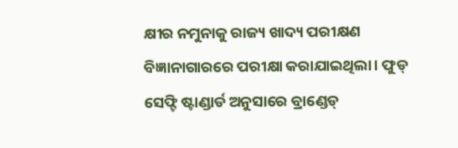କ୍ଷୀର ନମୁନାକୁ ରାଜ୍ୟ ଖାଦ୍ୟ ପରୀକ୍ଷଣ ବିଜ୍ଞାନାଗାରରେ ପରୀକ୍ଷା କରାଯାଇଥିଲା। ଫୁଡ୍ ସେଫ୍ଟି ଷ୍ଟାଣ୍ଡାର୍ଡ ଅନୁସାରେ ବ୍ରାଣ୍ଡେଡ୍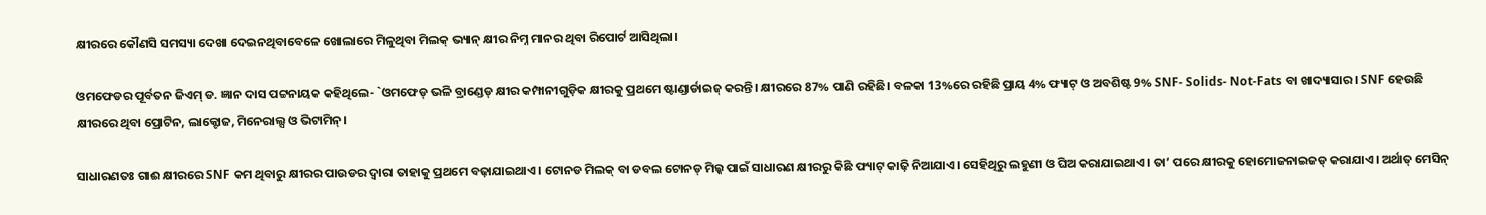କ୍ଷୀରରେ କୌଣସି ସମସ୍ୟା ଦେଖା ଦେଇନଥିବାବେଳେ ଖୋଲାରେ ମିଳୁଥିବା ମିଲକ୍ ଭ୍ୟାନ୍ କ୍ଷୀର ନିମ୍ନ ମାନର ଥିବା ରିପୋର୍ଟ ଆସିଥିଲା।

ଓମଫେଡର ପୂର୍ବତନ ଜିଏମ୍ ଡ. ଜ୍ଞାନ ଦାସ ପଟ୍ଟନାୟକ କହିଥିଲେ- `ଓମଫେଡ୍ ଭଳି ବ୍ରାଣ୍ଡେଡ୍ କ୍ଷୀର କମ୍ପାନୀଗୁଡ଼ିକ କ୍ଷୀରକୁ ପ୍ରଥମେ ଷ୍ଟାଣ୍ଡାର୍ଡାଇଜ୍ କରନ୍ତି। କ୍ଷୀରରେ 87% ପାଣି ରହିଛି। ବଳକା 13%ରେ ରହିଛି ପ୍ରାୟ 4% ଫ୍ୟାଟ୍ ଓ ଅବଶିଷ୍ଟ 9% SNF- Solids- Not-Fats ବା ଖାଦ୍ୟାସାର। SNF ହେଉଛି କ୍ଷୀରରେ ଥିବା ପ୍ରୋଟିନ, ଲାକ୍ଟୋଜ, ମିନେରାଲ୍ସ ଓ ଭିଟାମିନ୍।

ସାଧାରଣତଃ ଗାଈ କ୍ଷୀରରେ SNF କମ ଥିବାରୁ କ୍ଷୀରର ପାଉଡର ଦ୍ବାରା ତାହାକୁ ପ୍ରଥମେ ବଢ଼ାଯାଇଥାଏ। ଟୋନଡ ମିଲକ୍ ବା ଡବଲ ଟୋନଡ୍ ମିଲ୍କ ପାଇଁ ସାଧାରଣ କ୍ଷୀରରୁ କିଛି ଫ୍ୟାଟ୍ କାଢ଼ି ନିଆଯାଏ। ସେହିଥିରୁ ଲହୁଣୀ ଓ ଘିଅ କରାଯାଇଥାଏ। ତା’ ପରେ କ୍ଷୀରକୁ ହୋମୋଜନାଇଜଡ୍ କରାଯାଏ। ଅର୍ଥାତ୍ ମେସିନ୍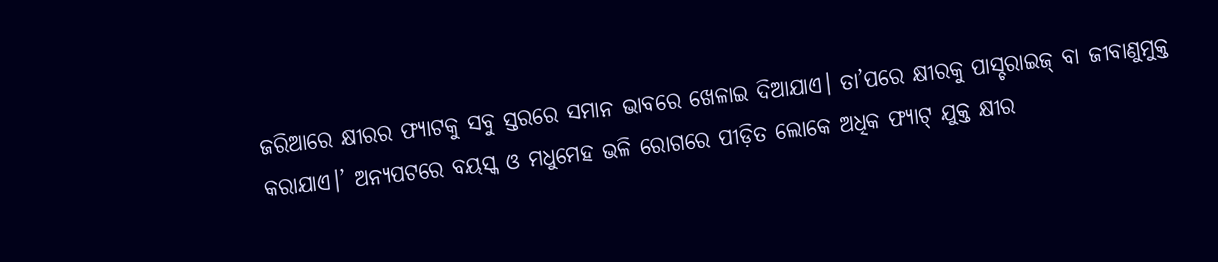ଜରିଆରେ କ୍ଷୀରର ଫ୍ୟାଟକୁ ସବୁ ସ୍ତରରେ ସମାନ ଭାବରେ ଖେଳାଇ ଦିଆଯାଏ। ତା’ପରେ କ୍ଷୀରକୁ ପାସ୍ଚରାଇଜ୍ ବା ଜୀବାଣୁମୁକ୍ତ କରାଯାଏ।’ ଅନ୍ୟପଟରେ ବୟସ୍କ ଓ ମଧୁମେହ ଭଳି ରୋଗରେ ପୀଡ଼ିତ ଲୋକେ ଅଧିକ ଫ୍ୟାଟ୍ ଯୁକ୍ତ କ୍ଷୀର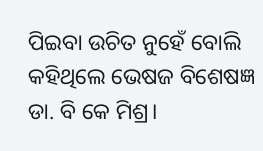ପିଇବା ଉଚିତ ନୁହେଁ ବୋଲି କହିଥିଲେ ଭେଷଜ ବିଶେଷଜ୍ଞ ଡା. ବି କେ ମିଶ୍ର।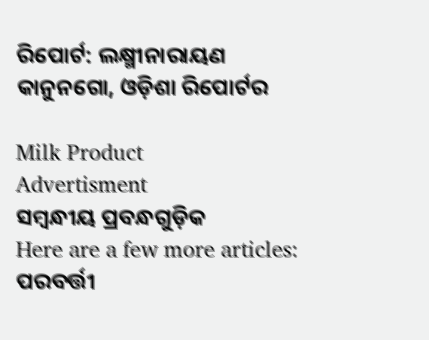ରିପୋର୍ଟ: ଲକ୍ଷ୍ମୀନାରାୟଣ କାନୁନଗୋ, ଓଡ଼ିଶା ରିପୋର୍ଟର

Milk Product
Advertisment
ସମ୍ବନ୍ଧୀୟ ପ୍ରବନ୍ଧଗୁଡ଼ିକ
Here are a few more articles:
ପରବର୍ତ୍ତୀ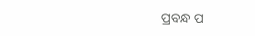ପ୍ରବନ୍ଧ ପ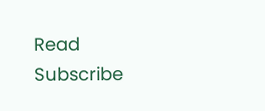Read
Subscribe